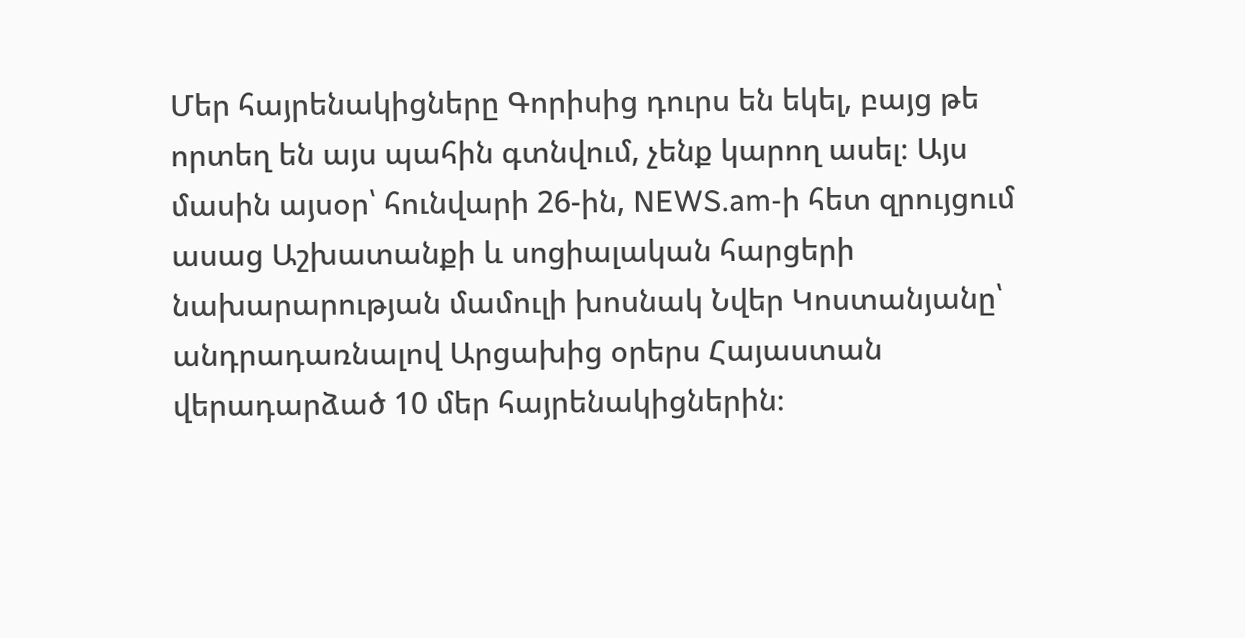Մեր հայրենակիցները Գորիսից դուրս են եկել, բայց թե որտեղ են այս պահին գտնվում, չենք կարող ասել։ Այս մասին այսօր՝ հունվարի 26-ին, NEWS.am-ի հետ զրույցում ասաց Աշխատանքի և սոցիալական հարցերի նախարարության մամուլի խոսնակ Նվեր Կոստանյանը՝ անդրադառնալով Արցախից օրերս Հայաստան վերադարձած 10 մեր հայրենակիցներին։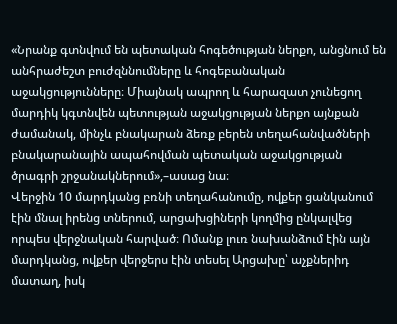«Նրանք գտնվում են պետական հոգեծության ներքո, անցնում են անհրաժեշտ բուժզննումները և հոգեբանական աջակցությունները։ Միայնակ ապրող և հարազատ չունեցող մարդիկ կգտնվեն պետության աջակցության ներքո այնքան ժամանակ, մինչև բնակարան ձեռք բերեն տեղահանվածների բնակարանային ապահովման պետական աջակցության ծրագրի շրջանակներում»,–ասաց նա։
Վերջին 10 մարդկանց բռնի տեղահանումը, ովքեր ցանկանում էին մնալ իրենց տներում, արցախցիների կողմից ընկալվեց որպես վերջնական հարված։ Ոմանք լուռ նախանձում էին այն մարդկանց, ովքեր վերջերս էին տեսել Արցախը՝ աչքներիդ մատաղ, իսկ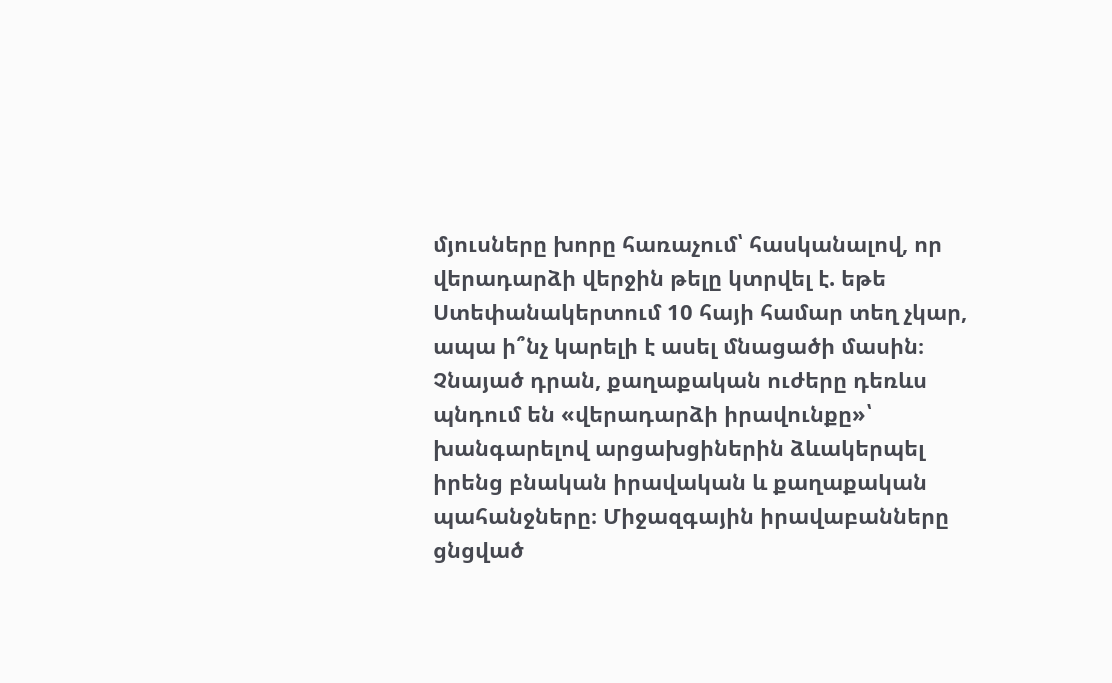մյուսները խորը հառաչում՝ հասկանալով, որ վերադարձի վերջին թելը կտրվել է. եթե Ստեփանակերտում 10 հայի համար տեղ չկար, ապա ի՞նչ կարելի է ասել մնացածի մասին։
Չնայած դրան, քաղաքական ուժերը դեռևս պնդում են «վերադարձի իրավունքը»՝ խանգարելով արցախցիներին ձևակերպել իրենց բնական իրավական և քաղաքական պահանջները։ Միջազգային իրավաբանները ցնցված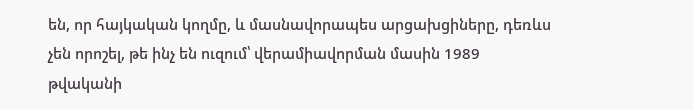են, որ հայկական կողմը, և մասնավորապես արցախցիները, դեռևս չեն որոշել, թե ինչ են ուզում՝ վերամիավորման մասին 1989 թվականի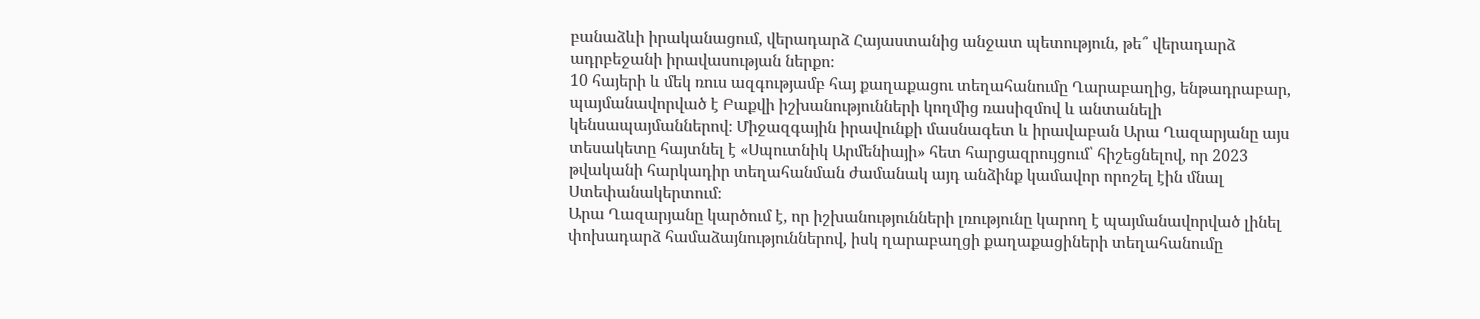բանաձևի իրականացում, վերադարձ Հայաստանից անջատ պետություն, թե՞ վերադարձ ադրբեջանի իրավասության ներքո։
10 հայերի և մեկ ռուս ազգությամբ հայ քաղաքացու տեղահանումը Ղարաբաղից, ենթադրաբար, պայմանավորված է Բաքվի իշխանությունների կողմից ռասիզմով և անտանելի կենսապայմաններով։ Միջազգային իրավունքի մասնագետ և իրավաբան Արա Ղազարյանը այս տեսակետը հայտնել է «Սպուտնիկ Արմենիայի» հետ հարցազրույցում՝ հիշեցնելով, որ 2023 թվականի հարկադիր տեղահանման ժամանակ այդ անձինք կամավոր որոշել էին մնալ Ստեփանակերտում։
Արա Ղազարյանը կարծում է, որ իշխանությունների լռությունը կարող է պայմանավորված լինել փոխադարձ համաձայնություններով, իսկ ղարաբաղցի քաղաքացիների տեղահանումը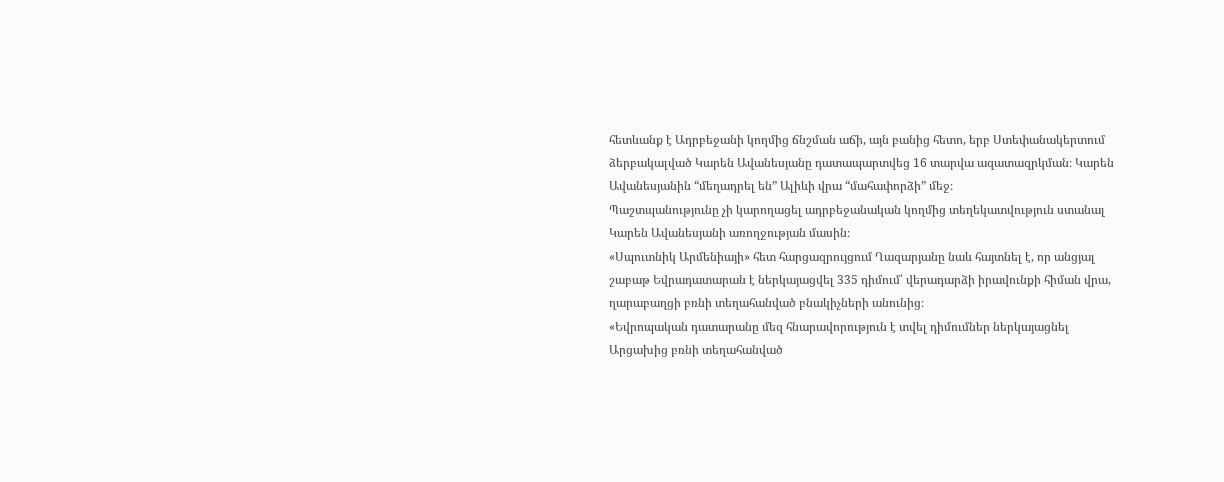հետևանք է Ադրբեջանի կողմից ճնշման աճի, այն բանից հետո, երբ Ստեփանակերտում ձերբակալված Կարեն Ավանեսյանը դատապարտվեց 16 տարվա ազատազրկման։ Կարեն Ավանեսյանին “մեղադրել են” Ալիևի վրա “մահափորձի” մեջ։
Պաշտպանությունը չի կարողացել ադրբեջանական կողմից տեղեկատվություն ստանալ Կարեն Ավանեսյանի առողջության մասին։
«Սպուտնիկ Արմենիայի» հետ հարցազրույցում Ղազարյանը նաև հայտնել է, որ անցյալ շաբաթ Եվրադատարան է ներկայացվել 335 դիմում՝ վերադարձի իրավունքի հիման վրա, ղարաբաղցի բռնի տեղահանված բնակիչների անունից։
«Եվրոպական դատարանը մեզ հնարավորություն է տվել դիմումներ ներկայացնել Արցախից բռնի տեղահանված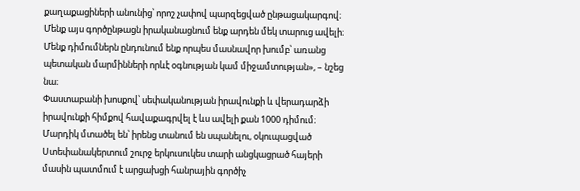քաղաքացիների անունից՝ որոշ չափով պարզեցված ընթացակարգով։ Մենք այս գործընթացն իրականացնում ենք արդեն մեկ տարուց ավելի։ Մենք դիմումներն ընդունում ենք որպես մասնավոր խումբ՝ առանց պետական մարմինների որևէ օգնության կամ միջամտության», – նշեց նա։
Փաստաբանի խոսքով՝ սեփականության իրավունքի և վերադարձի իրավունքի հիմքով հավաքագրվել է ևս ավելի քան 1000 դիմում։
Մարդիկ մտածել են՝ իրենց տանում են սպանելու, օկուպացված Ստեփանակերտում շուրջ երկուսուկես տարի անցկացրած հայերի մասին պատմում է արցախցի հանրային գործիչ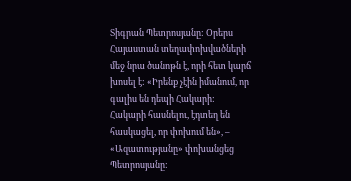Տիգրան Պետրոսյանը: Օրերս Հայաստան տեղափոխվածների մեջ նրա ծանոթն է, որի հետ կարճ խոսել է: «Իրենք չէին իմանում, որ գալիս են դեպի Հակարի: Հակարի հասնելու, էդտեղ են հասկացել, որ փոխում են», – «Ազատությանը» փոխանցեց Պետրոսյանը: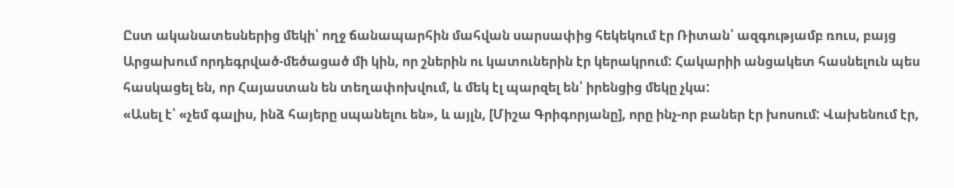Ըստ ականատեսներից մեկի՝ ողջ ճանապարհին մահվան սարսափից հեկեկում էր Ռիտան՝ ազգությամբ ռուս, բայց Արցախում որդեգրված-մեծացած մի կին, որ շներին ու կատուներին էր կերակրում: Հակարիի անցակետ հասնելուն պես հասկացել են, որ Հայաստան են տեղափոխվում, և մեկ էլ պարզել են՝ իրենցից մեկը չկա:
«Ասել է՝ «չեմ գալիս, ինձ հայերը սպանելու են», և այլն, [Միշա Գրիգորյանը], որը ինչ-որ բաներ էր խոսում: Վախենում էր,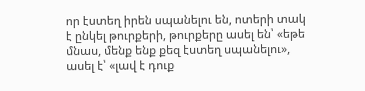որ էստեղ իրեն սպանելու են, ոտերի տակ է ընկել թուրքերի, թուրքերը ասել են՝ «եթե մնաս, մենք ենք քեզ էստեղ սպանելու», ասել է՝ «լավ է դուք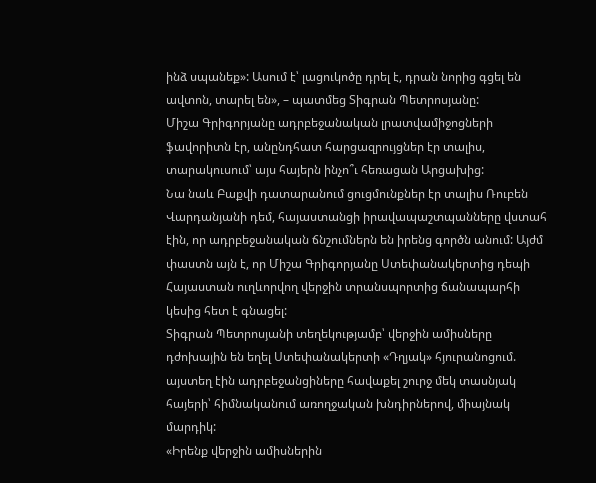ինձ սպանեք»: Ասում է՝ լացուկոծը դրել է, դրան նորից գցել են ավտոն, տարել են», – պատմեց Տիգրան Պետրոսյանը:
Միշա Գրիգորյանը ադրբեջանական լրատվամիջոցների ֆավորիտն էր, անընդհատ հարցազրույցներ էր տալիս, տարակուսում՝ այս հայերն ինչո՞ւ հեռացան Արցախից:
Նա նաև Բաքվի դատարանում ցուցմունքներ էր տալիս Ռուբեն Վարդանյանի դեմ, հայաստանցի իրավապաշտպանները վստահ էին, որ ադրբեջանական ճնշումներն են իրենց գործն անում: Այժմ փաստն այն է, որ Միշա Գրիգորյանը Ստեփանակերտից դեպի Հայաստան ուղևորվող վերջին տրանսպորտից ճանապարհի կեսից հետ է գնացել:
Տիգրան Պետրոսյանի տեղեկությամբ՝ վերջին ամիսները դժոխային են եղել Ստեփանակերտի «Դղյակ» հյուրանոցում. այստեղ էին ադրբեջանցիները հավաքել շուրջ մեկ տասնյակ հայերի՝ հիմնականում առողջական խնդիրներով, միայնակ մարդիկ:
«Իրենք վերջին ամիսներին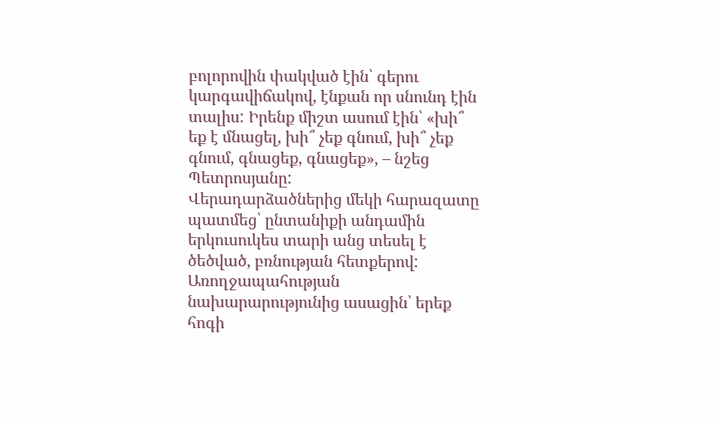բոլորովին փակված էին՝ գերու կարգավիճակով, էնքան որ սնունդ էին տալիս: Իրենք միշտ ասում էին՝ «խի՞ եք է մնացել, խի՞ չեք գնում, խի՞ չեք գնում, գնացեք, գնացեք», – նշեց Պետրոսյանը:
Վերադարձածներից մեկի հարազատը պատմեց՝ ընտանիքի անդամին երկուսուկես տարի անց տեսել է ծեծված, բռնության հետքերով:
Առողջապահության նախարարությունից ասացին՝ երեք հոգի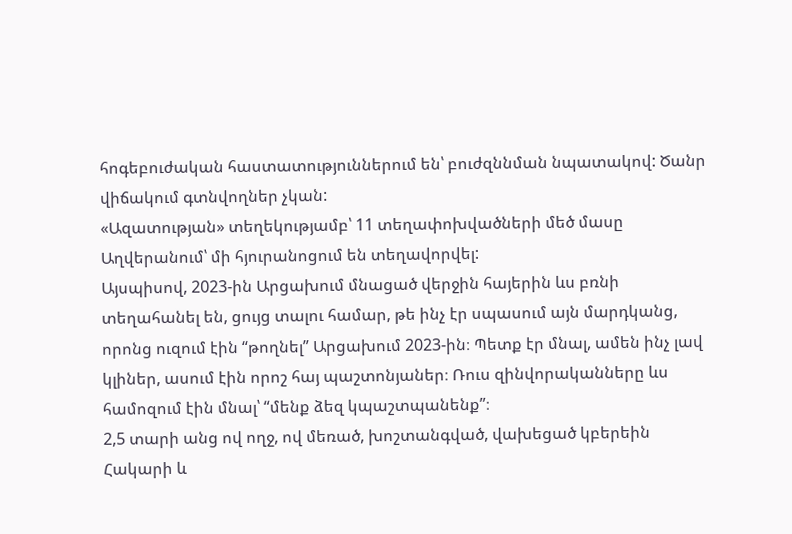հոգեբուժական հաստատություններում են՝ բուժզննման նպատակով: Ծանր վիճակում գտնվողներ չկան:
«Ազատության» տեղեկությամբ՝ 11 տեղափոխվածների մեծ մասը Աղվերանում՝ մի հյուրանոցում են տեղավորվել:
Այսպիսով, 2023-ին Արցախում մնացած վերջին հայերին ևս բռնի տեղահանել են, ցույց տալու համար, թե ինչ էր սպասում այն մարդկանց, որոնց ուզում էին “թողնել” Արցախում 2023-ին։ Պետք էր մնալ, ամեն ինչ լավ կլիներ, ասում էին որոշ հայ պաշտոնյաներ։ Ռուս զինվորականները ևս համոզում էին մնալ՝ “մենք ձեզ կպաշտպանենք”։
2,5 տարի անց ով ողջ, ով մեռած, խոշտանգված, վախեցած կբերեին Հակարի և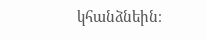կհանձնեին։